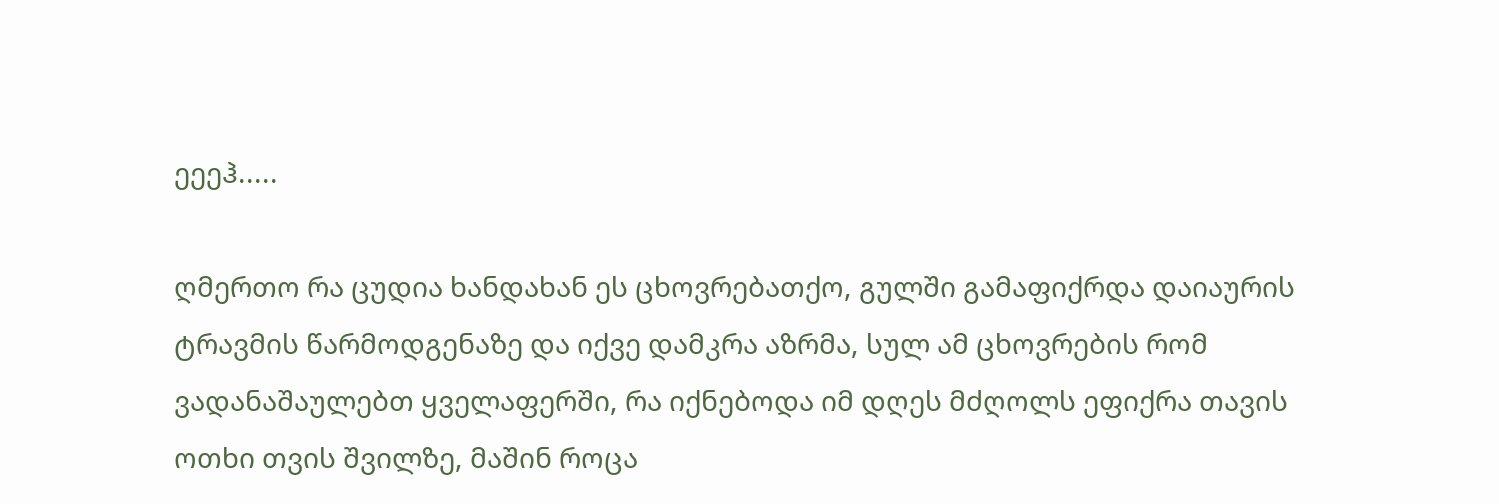ეეეჰ.....

ღმერთო რა ცუდია ხანდახან ეს ცხოვრებათქო, გულში გამაფიქრდა დაიაურის ტრავმის წარმოდგენაზე და იქვე დამკრა აზრმა, სულ ამ ცხოვრების რომ ვადანაშაულებთ ყველაფერში, რა იქნებოდა იმ დღეს მძღოლს ეფიქრა თავის ოთხი თვის შვილზე, მაშინ როცა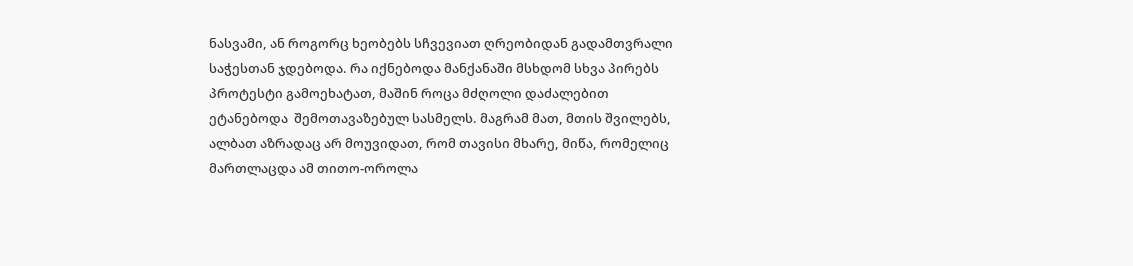ნასვამი, ან როგორც ხეობებს სჩვევიათ ღრეობიდან გადამთვრალი საჭესთან ჯდებოდა. რა იქნებოდა მანქანაში მსხდომ სხვა პირებს პროტესტი გამოეხატათ, მაშინ როცა მძღოლი დაძალებით ეტანებოდა  შემოთავაზებულ სასმელს. მაგრამ მათ, მთის შვილებს, ალბათ აზრადაც არ მოუვიდათ, რომ თავისი მხარე, მიწა, რომელიც მართლაცდა ამ თითო-ოროლა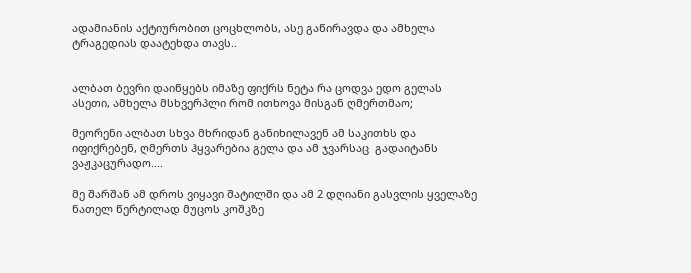ადამიანის აქტიურობით ცოცხლობს, ასე გაწირავდა და ამხელა ტრაგედიას დაატეხდა თავს..


ალბათ ბევრი დაიწყებს იმაზე ფიქრს ნეტა რა ცოდვა ედო გელას ასეთი, ამხელა მსხვერპლი რომ ითხოვა მისგან ღმერთმაო;

მეორენი ალბათ სხვა მხრიდან განიხილავენ ამ საკითხს და იფიქრებენ, ღმერთს ჰყვარებია გელა და ამ ჯვარსაც  გადაიტანს ვაჟკაცურადო....

მე შარშან ამ დროს ვიყავი შატილში და ამ 2 დღიანი გასვლის ყველაზე ნათელ წერტილად მუცოს კოშკზე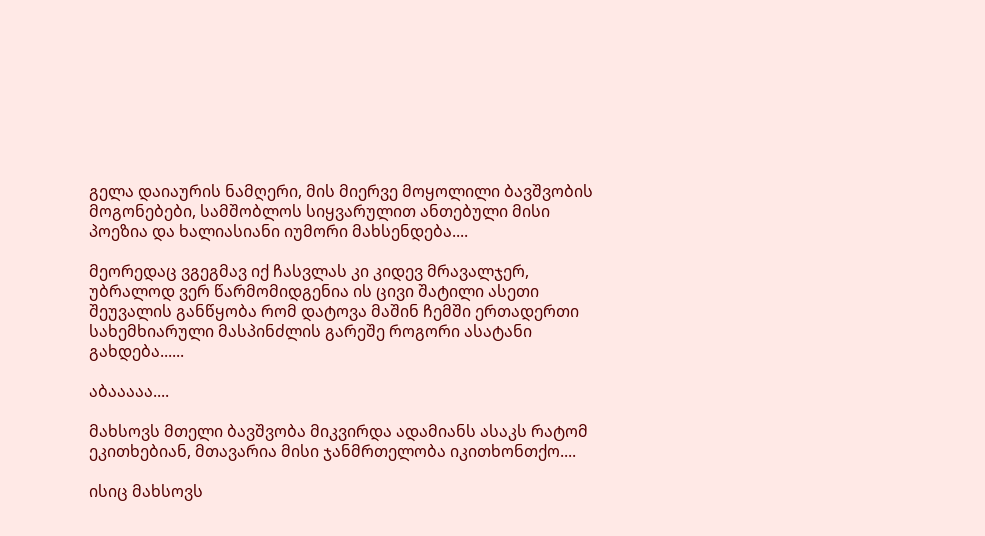გელა დაიაურის ნამღერი, მის მიერვე მოყოლილი ბავშვობის მოგონებები, სამშობლოს სიყვარულით ანთებული მისი პოეზია და ხალიასიანი იუმორი მახსენდება....

მეორედაც ვგეგმავ იქ ჩასვლას კი კიდევ მრავალჯერ, უბრალოდ ვერ წარმომიდგენია ის ცივი შატილი ასეთი შეუვალის განწყობა რომ დატოვა მაშინ ჩემში ერთადერთი სახემხიარული მასპინძლის გარეშე როგორი ასატანი გახდება......

აბააააა....

მახსოვს მთელი ბავშვობა მიკვირდა ადამიანს ასაკს რატომ ეკითხებიან, მთავარია მისი ჯანმრთელობა იკითხონთქო....

ისიც მახსოვს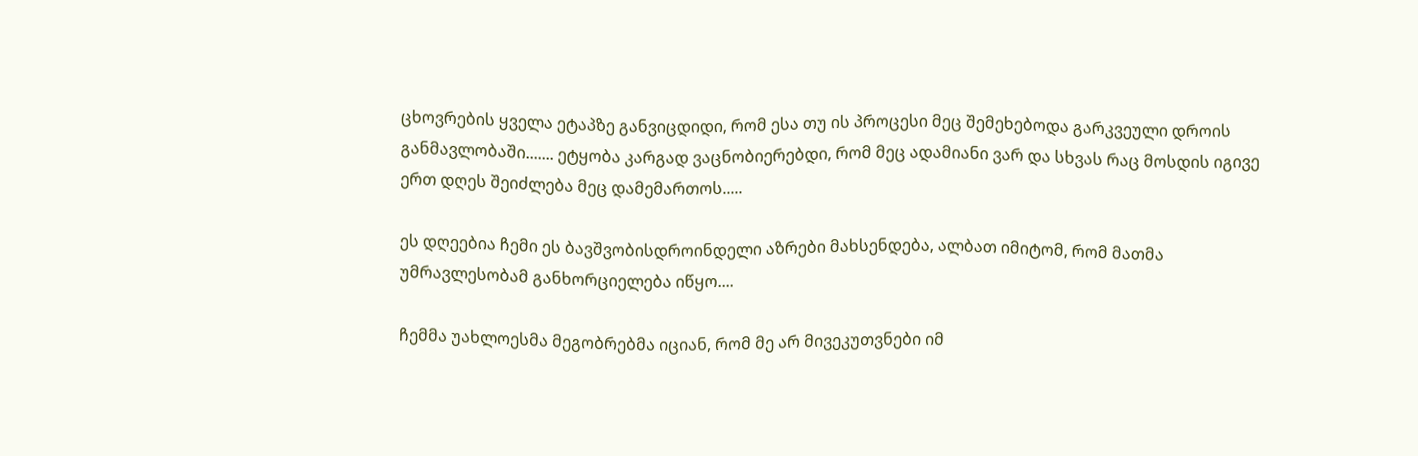ცხოვრების ყველა ეტაპზე განვიცდიდი, რომ ესა თუ ის პროცესი მეც შემეხებოდა გარკვეული დროის განმავლობაში....... ეტყობა კარგად ვაცნობიერებდი, რომ მეც ადამიანი ვარ და სხვას რაც მოსდის იგივე ერთ დღეს შეიძლება მეც დამემართოს.....

ეს დღეებია ჩემი ეს ბავშვობისდროინდელი აზრები მახსენდება, ალბათ იმიტომ, რომ მათმა უმრავლესობამ განხორციელება იწყო....

ჩემმა უახლოესმა მეგობრებმა იციან, რომ მე არ მივეკუთვნები იმ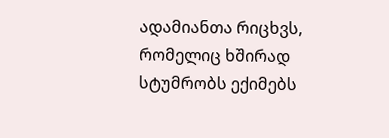ადამიანთა რიცხვს, რომელიც ხშირად სტუმრობს ექიმებს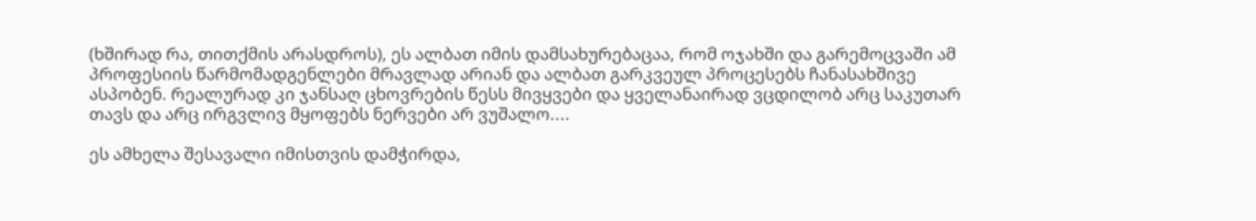(ხშირად რა, თითქმის არასდროს), ეს ალბათ იმის დამსახურებაცაა, რომ ოჯახში და გარემოცვაში ამ პროფესიის წარმომადგენლები მრავლად არიან და ალბათ გარკვეულ პროცესებს ჩანასახშივე ასპობენ. რეალურად კი ჯანსაღ ცხოვრების წესს მივყვები და ყველანაირად ვცდილობ არც საკუთარ თავს და არც ირგვლივ მყოფებს ნერვები არ ვუშალო....

ეს ამხელა შესავალი იმისთვის დამჭირდა,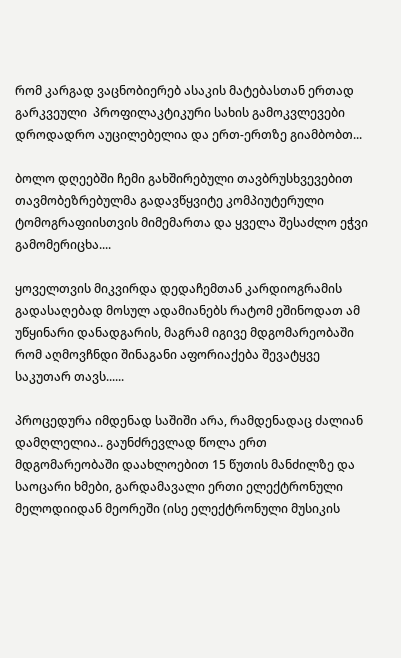რომ კარგად ვაცნობიერებ ასაკის მატებასთან ერთად გარკვეული  პროფილაკტიკური სახის გამოკვლევები დროდადრო აუცილებელია და ერთ-ერთზე გიამბობთ...

ბოლო დღეებში ჩემი გახშირებული თავბრუსხვევებით თავმობეზრებულმა გადავწყვიტე კომპიუტერული ტომოგრაფიისთვის მიმემართა და ყველა შესაძლო ეჭვი გამომერიცხა....

ყოველთვის მიკვირდა დედაჩემთან კარდიოგრამის გადასაღებად მოსულ ადამიანებს რატომ ეშინოდათ ამ უწყინარი დანადგარის, მაგრამ იგივე მდგომარეობაში რომ აღმოვჩნდი შინაგანი აფორიაქება შევატყვე საკუთარ თავს......

პროცედურა იმდენად საშიში არა, რამდენადაც ძალიან დამღლელია.. გაუნძრევლად წოლა ერთ მდგომარეობაში დაახლოებით 15 წუთის მანძილზე და საოცარი ხმები, გარდამავალი ერთი ელექტრონული მელოდიიდან მეორეში (ისე ელექტრონული მუსიკის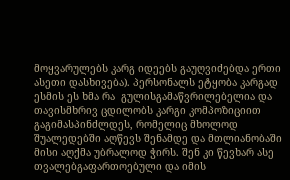მოყვარულებს კარგ იდეებს გაუღვიძებდა ერთი ასეთი დასხივება). პერსონალს ეტყობა კარგად ესმის ეს ხმა რა  გულისგამაწვრილებელია და თავისმხრივ ცდილობს კარგი კომპოზიციით გაგიმასპინძლდეს, რომელიც მხოლოდ შუალედებში აღწევს შენამდე და მთლიანობაში მისი აღქმა უბრალოდ ჭირს. შენ კი წევხარ ასე თვალებგაფართოებული და იმის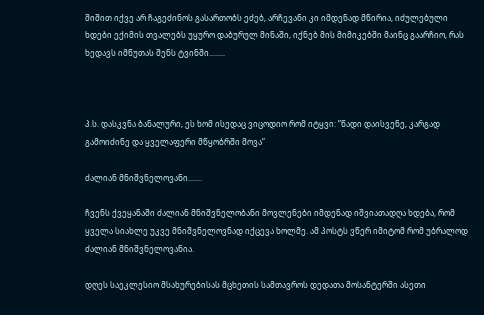შიშით იქვე არ ჩაგეძინოს გასართობს ეძებ, არჩევანი კი იმდენად მწირია, იძულებული ხდები ექიმის თვალებს უყურო დაბურულ მინაში, იქნებ მის მიმიკებში მაინც გაარჩიო, რას ხედავს იმწუთას შენს ტვინში........



პ.ს. დასკვნა ბანალური, ეს ხომ ისედაც ვიცოდიო რომ იტყვი: ”წადი დაისვენე, კარგად გამოიძინე და ყველაფერი მწყობრში მოვა”

ძალიან მნიშვნელოვანი.......

ჩვენს ქვეყანაში ძალიან მნიშვნელობანი მოვლენები იმდენად იშვიათადღა ხდება, რომ ყველა სიახლე უკვე მნიშვნელოვნად იქცევა ხოლმე. ამ პოსტს ვწერ იმიტომ რომ უბრალოდ ძალიან მნიშვნელოვანია.

დღეს საეკლესიო მსახურებისას მცხეთის სამთავროს დედათა მოსანტერში ასეთი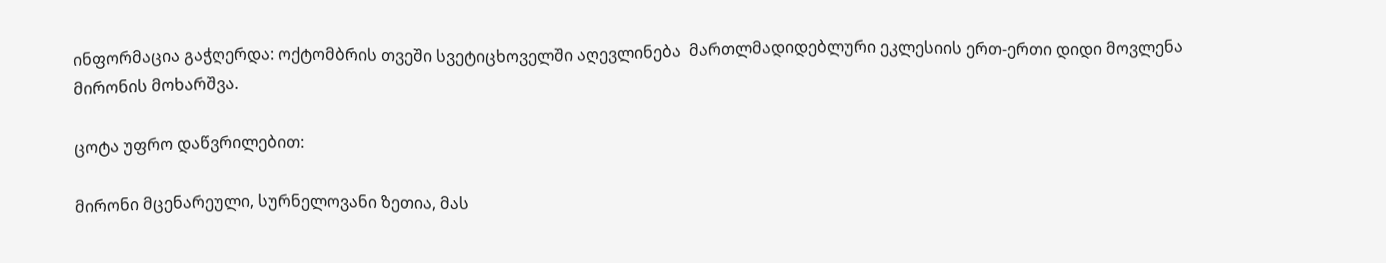ინფორმაცია გაჭღერდა: ოქტომბრის თვეში სვეტიცხოველში აღევლინება  მართლმადიდებლური ეკლესიის ერთ-ერთი დიდი მოვლენა მირონის მოხარშვა.

ცოტა უფრო დაწვრილებით:

მირონი მცენარეული, სურნელოვანი ზეთია, მას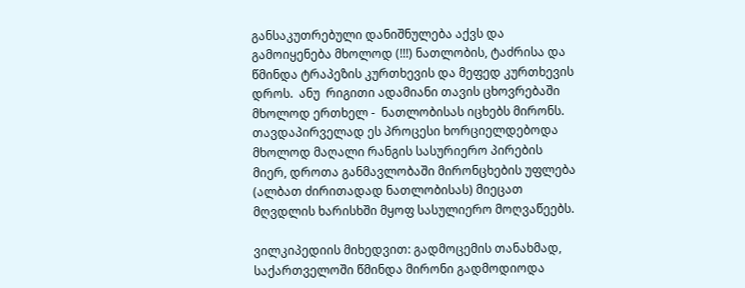განსაკუთრებული დანიშნულება აქვს და გამოიყენება მხოლოდ (!!!) ნათლობის, ტაძრისა და წმინდა ტრაპეზის კურთხევის და მეფედ კურთხევის დროს.  ანუ  რიგითი ადამიანი თავის ცხოვრებაში მხოლოდ ერთხელ -  ნათლობისას იცხებს მირონს. თავდაპირველად ეს პროცესი ხორციელდებოდა მხოლოდ მაღალი რანგის სასურიერო პირების მიერ, დროთა განმავლობაში მირონცხების უფლება (ალბათ ძირითადად ნათლობისას) მიეცათ მღვდლის ხარისხში მყოფ სასულიერო მოღვაწეებს.

ვილკიპედიის მიხედვით: გადმოცემის თანახმად, საქართველოში წმინდა მირონი გადმოდიოდა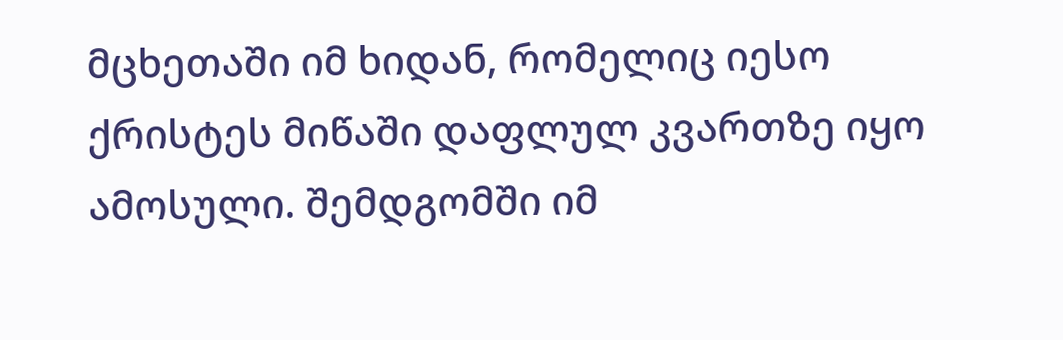მცხეთაში იმ ხიდან, რომელიც იესო ქრისტეს მიწაში დაფლულ კვართზე იყო ამოსული. შემდგომში იმ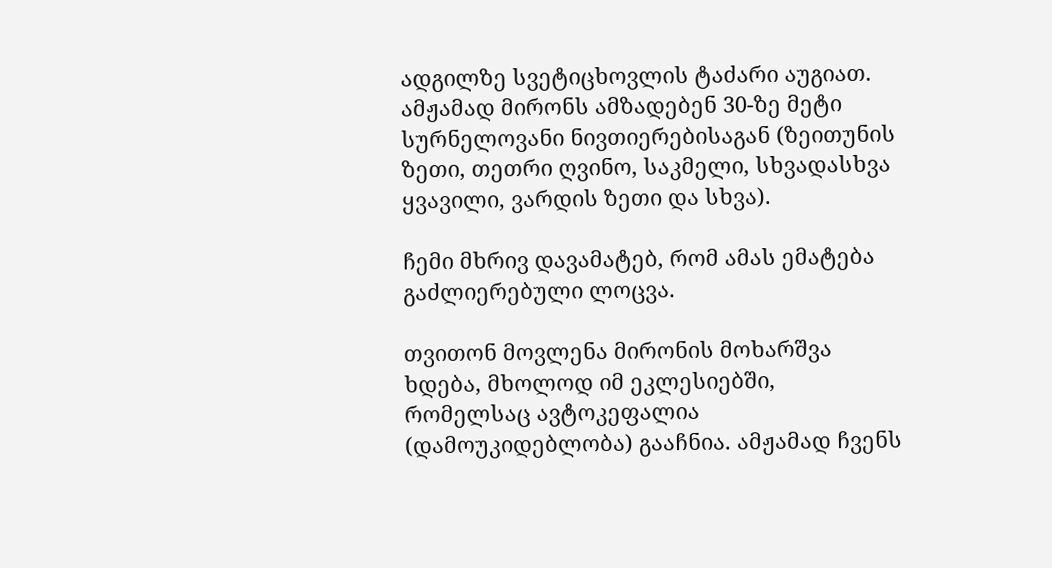ადგილზე სვეტიცხოვლის ტაძარი აუგიათ. ამჟამად მირონს ამზადებენ 30-ზე მეტი სურნელოვანი ნივთიერებისაგან (ზეითუნის ზეთი, თეთრი ღვინო, საკმელი, სხვადასხვა ყვავილი, ვარდის ზეთი და სხვა).

ჩემი მხრივ დავამატებ, რომ ამას ემატება გაძლიერებული ლოცვა.

თვითონ მოვლენა მირონის მოხარშვა ხდება, მხოლოდ იმ ეკლესიებში, რომელსაც ავტოკეფალია (დამოუკიდებლობა) გააჩნია. ამჟამად ჩვენს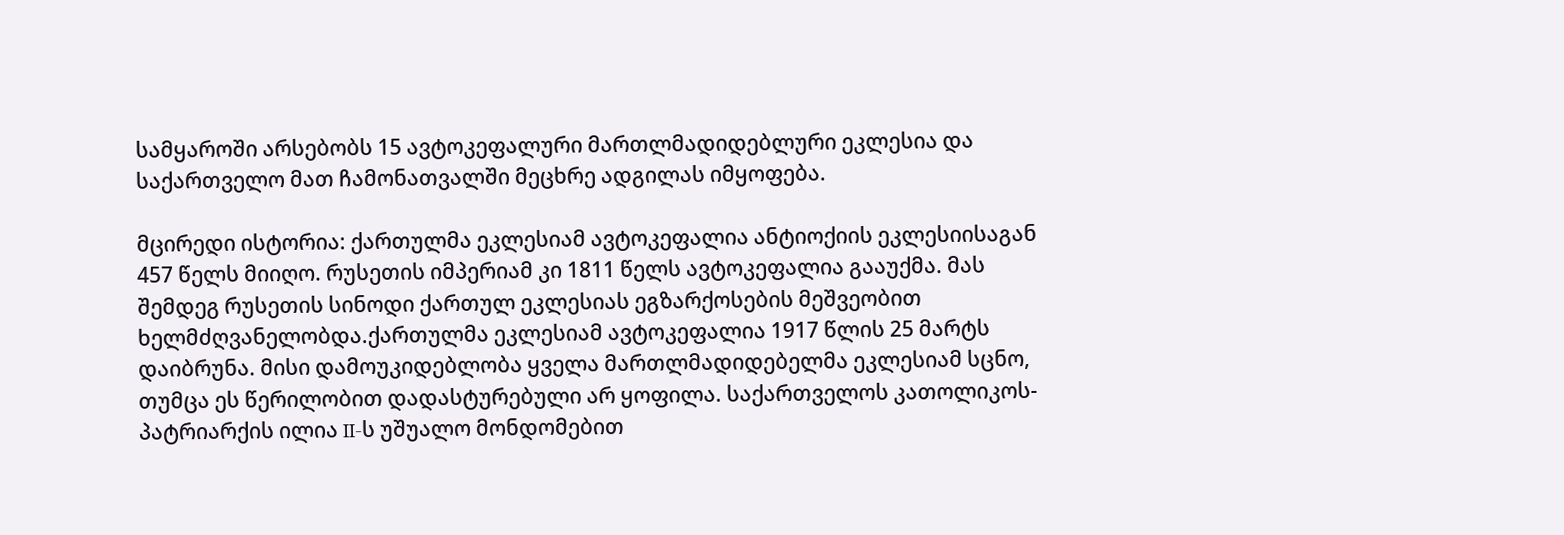სამყაროში არსებობს 15 ავტოკეფალური მართლმადიდებლური ეკლესია და საქართველო მათ ჩამონათვალში მეცხრე ადგილას იმყოფება.

მცირედი ისტორია: ქართულმა ეკლესიამ ავტოკეფალია ანტიოქიის ეკლესიისაგან 457 წელს მიიღო. რუსეთის იმპერიამ კი 1811 წელს ავტოკეფალია გააუქმა. მას შემდეგ რუსეთის სინოდი ქართულ ეკლესიას ეგზარქოსების მეშვეობით ხელმძღვანელობდა.ქართულმა ეკლესიამ ავტოკეფალია 1917 წლის 25 მარტს დაიბრუნა. მისი დამოუკიდებლობა ყველა მართლმადიდებელმა ეკლესიამ სცნო, თუმცა ეს წერილობით დადასტურებული არ ყოფილა. საქართველოს კათოლიკოს-პატრიარქის ილია II-ს უშუალო მონდომებით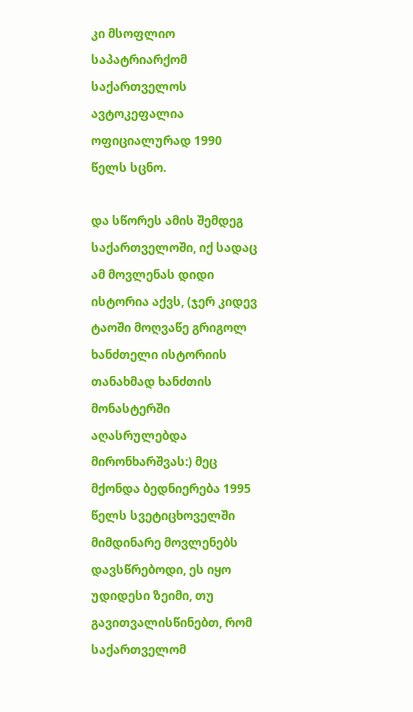კი მსოფლიო საპატრიარქომ საქართველოს ავტოკეფალია ოფიციალურად 1990 წელს სცნო.

და სწორეს ამის შემდეგ  საქართველოში, იქ სადაც ამ მოვლენას დიდი ისტორია აქვს, (ჯერ კიდევ ტაოში მოღვაწე გრიგოლ ხანძთელი ისტორიის თანახმად ხანძთის მონასტერში აღასრულებდა მირონხარშვას:) მეც მქონდა ბედნიერება 1995 წელს სვეტიცხოველში მიმდინარე მოვლენებს დავსწრებოდი, ეს იყო უდიდესი ზეიმი, თუ გავითვალისწინებთ, რომ საქართველომ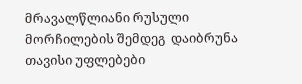მრავალწლიანი რუსული მორჩილების შემდეგ  დაიბრუნა თავისი უფლებები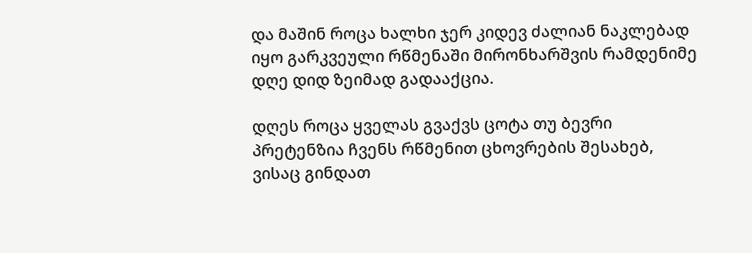და მაშინ როცა ხალხი ჯერ კიდევ ძალიან ნაკლებად იყო გარკვეული რწმენაში მირონხარშვის რამდენიმე დღე დიდ ზეიმად გადააქცია.

დღეს როცა ყველას გვაქვს ცოტა თუ ბევრი პრეტენზია ჩვენს რწმენით ცხოვრების შესახებ, ვისაც გინდათ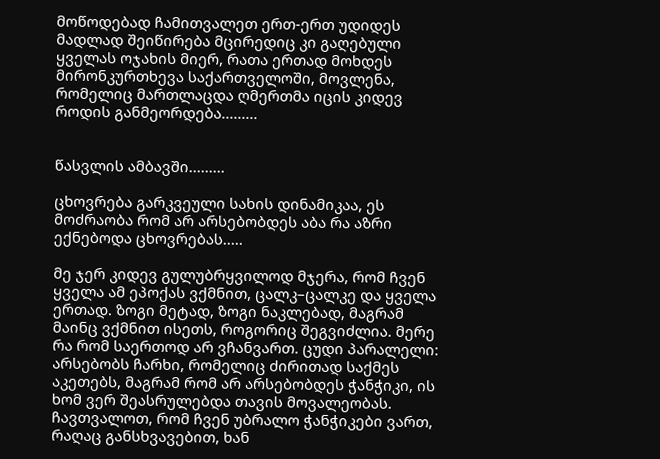მოწოდებად ჩამითვალეთ ერთ-ერთ უდიდეს მადლად შეიწირება მცირედიც კი გაღებული ყველას ოჯახის მიერ, რათა ერთად მოხდეს მირონკურთხევა საქართველოში, მოვლენა, რომელიც მართლაცდა ღმერთმა იცის კიდევ როდის განმეორდება.........


წასვლის ამბავში.........

ცხოვრება გარკვეული სახის დინამიკაა, ეს მოძრაობა რომ არ არსებობდეს აბა რა აზრი ექნებოდა ცხოვრებას.....

მე ჯერ კიდევ გულუბრყვილოდ მჯერა, რომ ჩვენ ყველა ამ ეპოქას ვქმნით, ცალკ–ცალკე და ყველა ერთად. ზოგი მეტად, ზოგი ნაკლებად, მაგრამ მაინც ვქმნით ისეთს, როგორიც შეგვიძლია. მერე რა რომ საერთოდ არ ვჩანვართ. ცუდი პარალელი: არსებობს ჩარხი, რომელიც ძირითად საქმეს აკეთებს, მაგრამ რომ არ არსებობდეს ჭანჭიკი, ის ხომ ვერ შეასრულებდა თავის მოვალეობას. ჩავთვალოთ, რომ ჩვენ უბრალო ჭანჭიკები ვართ, რაღაც განსხვავებით, ხან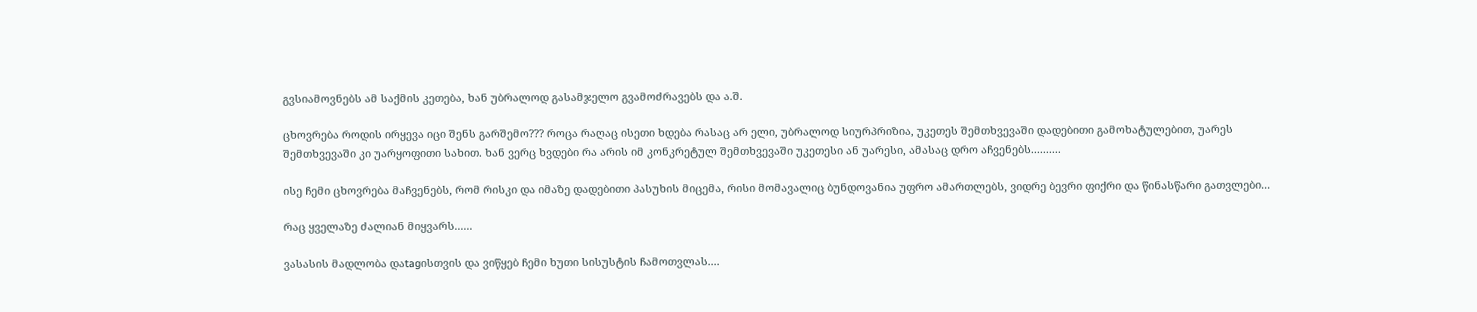გვსიამოვნებს ამ საქმის კეთება, ხან უბრალოდ გასამჯელო გვამოძრავებს და ა.შ.

ცხოვრება როდის ირყევა იცი შენს გარშემო??? როცა რაღაც ისეთი ხდება რასაც არ ელი, უბრალოდ სიურპრიზია, უკეთეს შემთხვევაში დადებითი გამოხატულებით, უარეს შემთხვევაში კი უარყოფითი სახით. ხან ვერც ხვდები რა არის იმ კონკრეტულ შემთხვევაში უკეთესი ან უარესი, ამასაც დრო აჩვენებს..........

ისე ჩემი ცხოვრება მაჩვენებს, რომ რისკი და იმაზე დადებითი პასუხის მიცემა, რისი მომავალიც ბუნდოვანია უფრო ამართლებს, ვიდრე ბევრი ფიქრი და წინასწარი გათვლები...

რაც ყველაზე ძალიან მიყვარს......

ვასასის მადლობა დაtagისთვის და ვიწყებ ჩემი ხუთი სისუსტის ჩამოთვლას....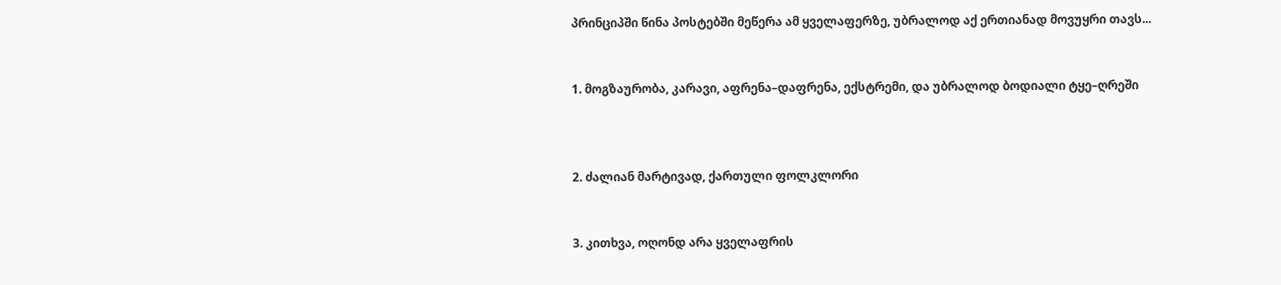პრინციპში წინა პოსტებში მეწერა ამ ყველაფერზე, უბრალოდ აქ ერთიანად მოვუყრი თავს...


1. მოგზაურობა, კარავი, აფრენა–დაფრენა, ექსტრემი, და უბრალოდ ბოდიალი ტყე–ღრეში



2. ძალიან მარტივად, ქართული ფოლკლორი


3. კითხვა, ოღონდ არა ყველაფრის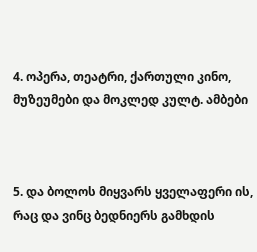4. ოპერა, თეატრი, ქართული კინო, მუზეუმები და მოკლედ კულტ. ამბები



5. და ბოლოს მიყვარს ყველაფერი ის, რაც და ვინც ბედნიერს გამხდის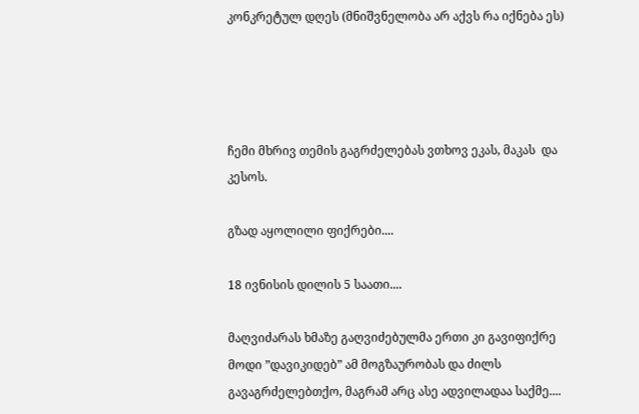კონკრეტულ დღეს (მნიშვნელობა არ აქვს რა იქნება ეს)




ჩემი მხრივ თემის გაგრძელებას ვთხოვ ეკას, მაკას  და კესოს.

გზად აყოლილი ფიქრები....

18 ივნისის დილის 5 საათი....

მაღვიძარას ხმაზე გაღვიძებულმა ერთი კი გავიფიქრე მოდი ”დავიკიდებ” ამ მოგზაურობას და ძილს გავაგრძელებთქო, მაგრამ არც ასე ადვილადაა საქმე....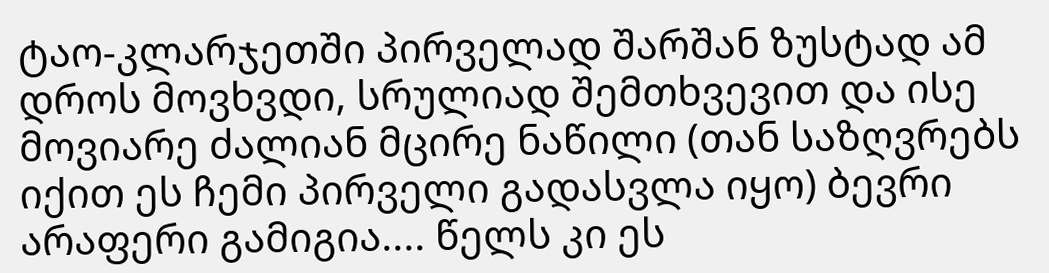ტაო-კლარჯეთში პირველად შარშან ზუსტად ამ დროს მოვხვდი, სრულიად შემთხვევით და ისე მოვიარე ძალიან მცირე ნაწილი (თან საზღვრებს იქით ეს ჩემი პირველი გადასვლა იყო) ბევრი არაფერი გამიგია.... წელს კი ეს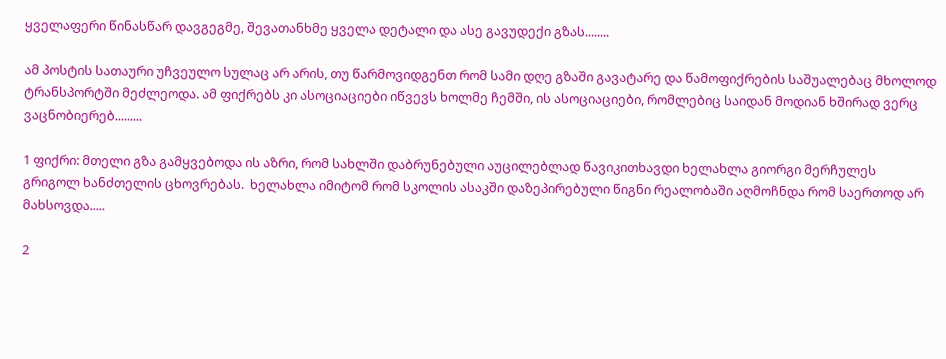ყველაფერი წინასწარ დავგეგმე, შევათანხმე ყველა დეტალი და ასე გავუდექი გზას........

ამ პოსტის სათაური უჩვეულო სულაც არ არის, თუ წარმოვიდგენთ რომ სამი დღე გზაში გავატარე და წამოფიქრების საშუალებაც მხოლოდ ტრანსპორტში მეძლეოდა. ამ ფიქრებს კი ასოციაციები იწვევს ხოლმე ჩემში, ის ასოციაციები, რომლებიც საიდან მოდიან ხშირად ვერც ვაცნობიერებ.........

1 ფიქრი: მთელი გზა გამყვებოდა ის აზრი, რომ სახლში დაბრუნებული აუცილებლად წავიკითხავდი ხელახლა გიორგი მერჩულეს  გრიგოლ ხანძთელის ცხოვრებას.  ხელახლა იმიტომ რომ სკოლის ასაკში დაზეპირებული წიგნი რეალობაში აღმოჩნდა რომ საერთოდ არ მახსოვდა.....

2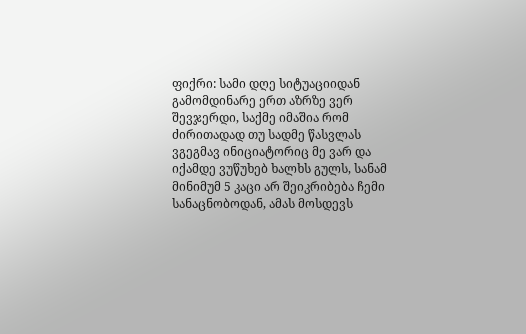ფიქრი: სამი დღე სიტუაციიდან გამომდინარე ერთ აზრზე ვერ შევჯერდი, საქმე იმაშია რომ ძირითადად თუ სადმე წასვლას ვგეგმავ ინიციატორიც მე ვარ და იქამდე ვუწუხებ ხალხს გულს, სანამ მინიმუმ 5 კაცი არ შეიკრიბება ჩემი სანაცნობოდან, ამას მოსდევს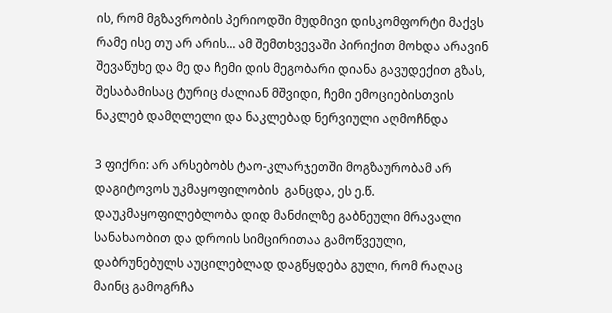ის, რომ მგზავრობის პერიოდში მუდმივი დისკომფორტი მაქვს რამე ისე თუ არ არის... ამ შემთხვევაში პირიქით მოხდა არავინ შევაწუხე და მე და ჩემი დის მეგობარი დიანა გავუდექით გზას, შესაბამისაც ტურიც ძალიან მშვიდი, ჩემი ემოციებისთვის ნაკლებ დამღლელი და ნაკლებად ნერვიული აღმოჩნდა

3 ფიქრი: არ არსებობს ტაო-კლარჯეთში მოგზაურობამ არ დაგიტოვოს უკმაყოფილობის  განცდა, ეს ე.წ. დაუკმაყოფილებლობა დიდ მანძილზე გაბნეული მრავალი სანახაობით და დროის სიმცირითაა გამოწვეული, დაბრუნებულს აუცილებლად დაგწყდება გული, რომ რაღაც მაინც გამოგრჩა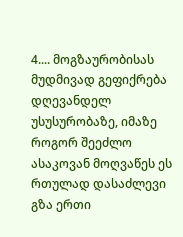4.... მოგზაურობისას მუდმივად გეფიქრება დღევანდელ უსუსურობაზე, იმაზე როგორ შეეძლო ასაკოვან მოღვაწეს ეს რთულად დასაძლევი გზა ერთი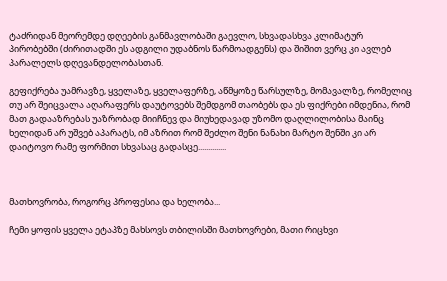ტაძრიდან მეორემდე დღეების განმავლობაში გაევლო, სხვადასხვა კლიმატურ პირობებში (ძირითადში ეს ადგილი უდაბნოს წარმოადგენს) და შიშით ვერც კი ავლებ პარალელს დღევანდელობასთან.

გეფიქრება უამრავზე, ყველაზე, ყველაფერზე, აწმყოზე წარსულზე, მომავალზე, რომელიც თუ არ შეიცვალა აღარაფერს დაუტოვებს შემდგომ თაობებს და ეს ფიქრები იმდენია, რომ მათ გადააზრებას უაზრობად მიიჩნევ და მიუხედავად უზომო დაღლილობისა მაინც ხელიდან არ უშვებ აპარატს, იმ აზრით რომ შეძლო შენი ნანახი მარტო შენში კი არ დაიტოვო რამე ფორმით სხვასაც გადასცე..............



მათხოვრობა, როგორც პროფესია და ხელობა...

ჩემი ყოფის ყველა ეტაპზე მახსოვს თბილისში მათხოვრები, მათი რიცხვი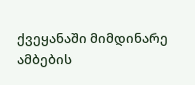ქვეყანაში მიმდინარე ამბების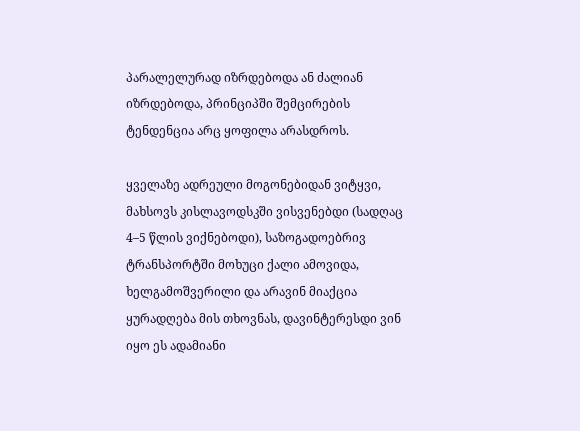პარალელურად იზრდებოდა ან ძალიან იზრდებოდა, პრინციპში შემცირების ტენდენცია არც ყოფილა არასდროს.

ყველაზე ადრეული მოგონებიდან ვიტყვი, მახსოვს კისლავოდსკში ვისვენებდი (სადღაც 4–5 წლის ვიქნებოდი), საზოგადოებრივ ტრანსპორტში მოხუცი ქალი ამოვიდა, ხელგამოშვერილი და არავინ მიაქცია ყურადღება მის თხოვნას, დავინტერესდი ვინ იყო ეს ადამიანი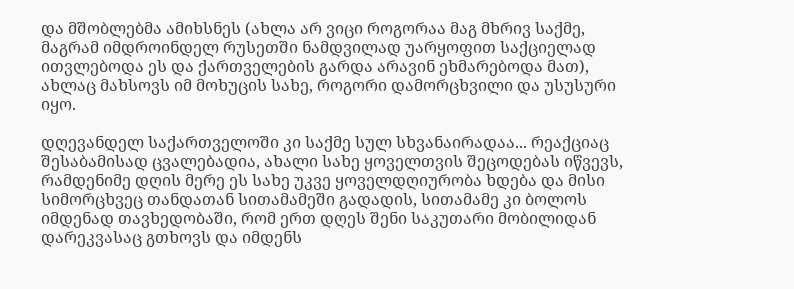და მშობლებმა ამიხსნეს (ახლა არ ვიცი როგორაა მაგ მხრივ საქმე, მაგრამ იმდროინდელ რუსეთში ნამდვილად უარყოფით საქციელად ითვლებოდა ეს და ქართველების გარდა არავინ ეხმარებოდა მათ), ახლაც მახსოვს იმ მოხუცის სახე, როგორი დამორცხვილი და უსუსური იყო.

დღევანდელ საქართველოში კი საქმე სულ სხვანაირადაა... რეაქციაც შესაბამისად ცვალებადია, ახალი სახე ყოველთვის შეცოდებას იწვევს, რამდენიმე დღის მერე ეს სახე უკვე ყოველდღიურობა ხდება და მისი სიმორცხვეც თანდათან სითამამეში გადადის, სითამამე კი ბოლოს იმდენად თავხედობაში, რომ ერთ დღეს შენი საკუთარი მობილიდან დარეკვასაც გთხოვს და იმდენს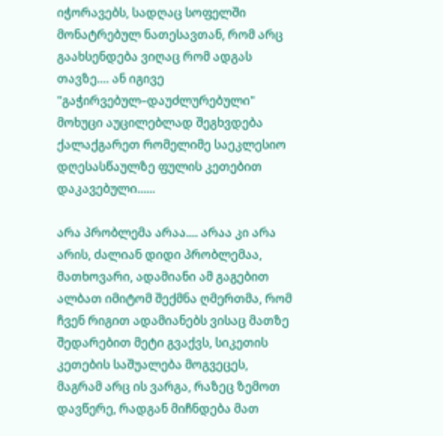იჭორავებს, სადღაც სოფელში მონატრებულ ნათესავთან, რომ არც გაახსენდება ვიღაც რომ ადგას თავზე.... ან იგივე "გაჭირვებულ–დაუძლურებული" მოხუცი აუცილებლად შეგხვდება ქალაქგარეთ რომელიმე საეკლესიო დღესასწაულზე ფულის კეთებით დაკავებული......

არა პრობლემა არაა.... არაა კი არა არის, ძალიან დიდი პრობლემაა, მათხოვარი, ადამიანი ამ გაგებით ალბათ იმიტომ შექმნა ღმერთმა, რომ ჩვენ რიგით ადამიანებს ვისაც მათზე შედარებით მეტი გვაქვს, სიკეთის კეთების საშუალება მოგვეცეს, მაგრამ არც ის ვარგა, რაზეც ზემოთ დავწერე, რადგან მიჩნდება მათ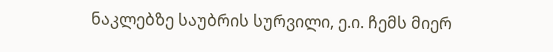ნაკლებზე საუბრის სურვილი, ე.ი. ჩემს მიერ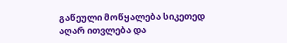გაწეული მოწყალება სიკეთედ აღარ ითვლება და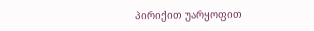პირიქით უარყოფით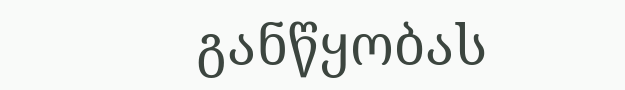განწყობას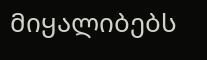მიყალიბებს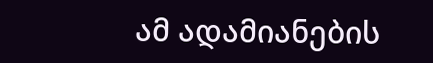ამ ადამიანების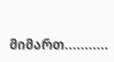მიმართ...........